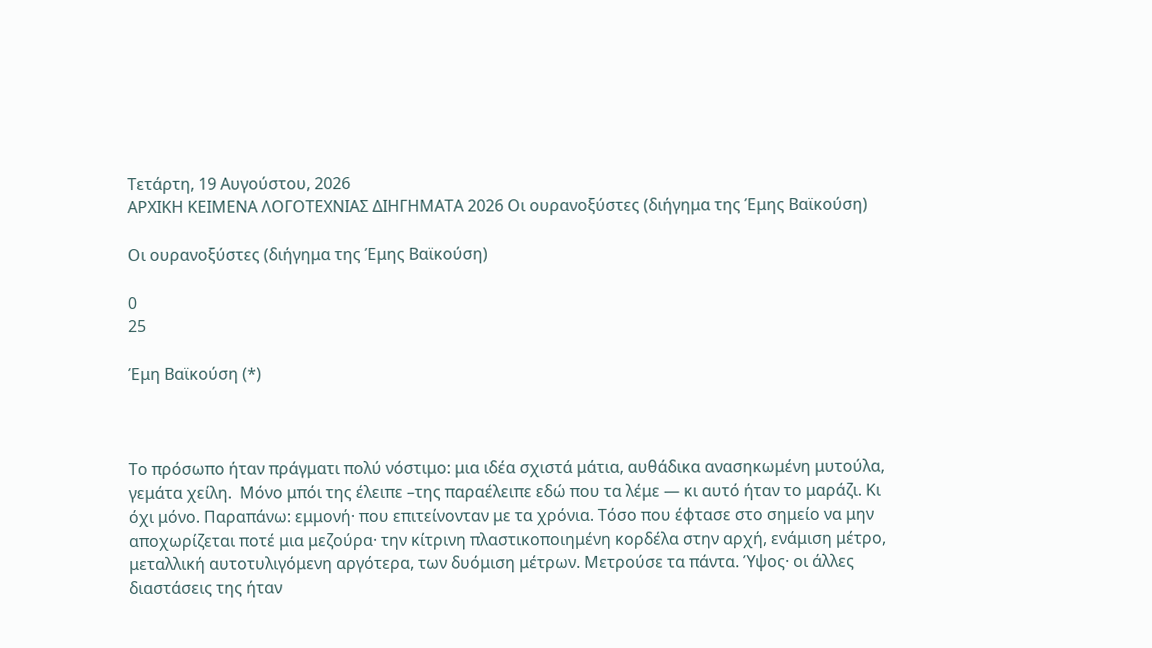Τετάρτη, 19 Αυγούστου, 2026
ΑΡΧΙΚΗ ΚΕΙΜΕΝΑ ΛΟΓΟΤΕΧΝΙΑΣ ΔΙΗΓΗΜΑΤΑ 2026 Οι ουρανοξύστες (διήγημα της Έμης Βαϊκούση)

Οι ουρανοξύστες (διήγημα της Έμης Βαϊκούση)

0
25

Έμη Βαϊκούση (*)



Το πρόσωπο ήταν πράγματι πολύ νόστιμο: μια ιδέα σχιστά μάτια, αυθάδικα ανασηκωμένη μυτούλα, γεμάτα χείλη.  Μόνο μπόι της έλειπε –της παραέλειπε εδώ που τα λέμε — κι αυτό ήταν το μαράζι. Κι όχι μόνο. Παραπάνω: εμμονή· που επιτείνονταν με τα χρόνια. Τόσο που έφτασε στο σημείο να μην αποχωρίζεται ποτέ μια μεζούρα· την κίτρινη πλαστικοποιημένη κορδέλα στην αρχή, ενάμιση μέτρο, μεταλλική αυτοτυλιγόμενη αργότερα, των δυόμιση μέτρων. Μετρούσε τα πάντα. Ύψος· οι άλλες διαστάσεις της ήταν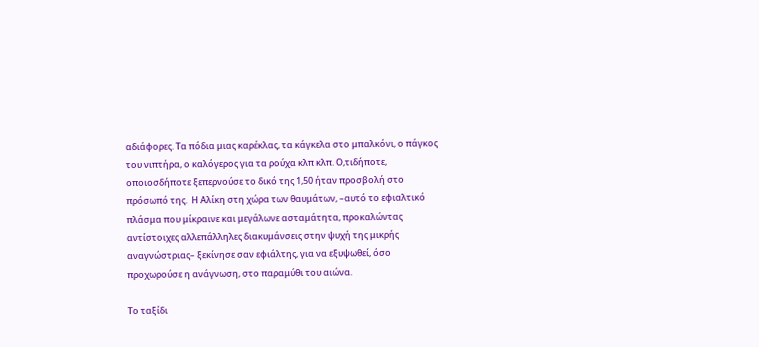αδιάφορες. Τα πόδια μιας καρέκλας, τα κάγκελα στο μπαλκόνι, ο πάγκος του νιπτήρα, ο καλόγερος για τα ρούχα κλπ κλπ. Ο,τιδήποτε, οποιοσδήποτε ξεπερνούσε το δικό της 1,50 ήταν προσβολή στο πρόσωπό της.  Η Αλίκη στη χώρα των θαυμάτων, –αυτό το εφιαλτικό πλάσμα που μίκραινε και μεγάλωνε ασταμάτητα, προκαλώντας αντίστοιχες αλλεπάλληλες διακυμάνσεις στην ψυχή της μικρής αναγνώστριας– ξεκίνησε σαν εφιάλτης, για να εξυψωθεί, όσο προχωρούσε η ανάγνωση, στο παραμύθι του αιώνα.

Το ταξίδι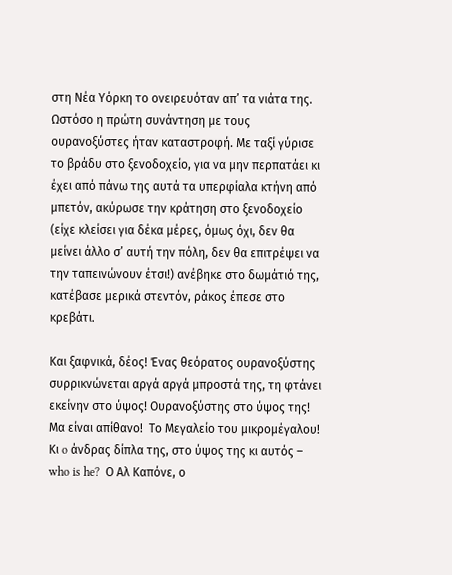στη Νέα Υόρκη το ονειρευόταν απ’ τα νιάτα της.  Ωστόσο η πρώτη συνάντηση με τους ουρανοξύστες ήταν καταστροφή. Με ταξί γύρισε το βράδυ στο ξενοδοχείο, για να μην περπατάει κι έχει από πάνω της αυτά τα υπερφίαλα κτήνη από μπετόν, ακύρωσε την κράτηση στο ξενοδοχείο (είχε κλείσει για δέκα μέρες, όμως όχι, δεν θα μείνει άλλο σ’ αυτή την πόλη, δεν θα επιτρέψει να την ταπεινώνουν έτσι!) ανέβηκε στο δωμάτιό της, κατέβασε μερικά στεντόν, ράκος έπεσε στο κρεβάτι.

Και ξαφνικά, δέος! Ένας θεόρατος ουρανοξύστης συρρικνώνεται αργά αργά μπροστά της, τη φτάνει εκείνην στο ύψος! Oυρανοξύστης στο ύψος της! Μα είναι απίθανο!  Το Mεγαλείο του μικρομέγαλου! Κι o άνδρας δίπλα της, στο ύψος της κι αυτός – who is he?  Ο Αλ Καπόνε, ο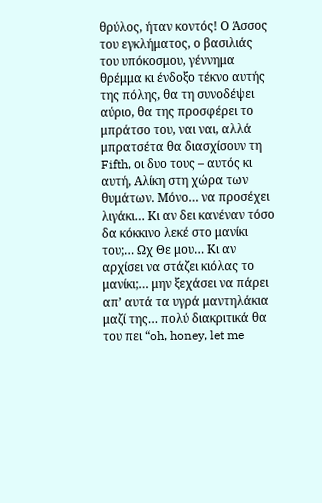θρύλος, ήταν κοντός! Ο Άσσος του εγκλήματος, ο βασιλιάς του υπόκοσμου, γέννημα θρέμμα κι ένδοξο τέκνο αυτής της πόλης, θα τη συνοδέψει αύριο, θα της προσφέρει το μπράτσο του, ναι ναι, αλλά μπρατσέτα θα διασχίσουν τη Fifth, οι δυο τους – αυτός κι αυτή, Αλίκη στη χώρα των θυμάτων. Μόνο… να προσέχει λιγάκι… Κι αν δει κανέναν τόσο δα κόκκινο λεκέ στο μανίκι του;… Ωχ Θε μου… Κι αν αρχίσει να στάζει κιόλας το μανίκι;… μην ξεχάσει να πάρει απ’ αυτά τα υγρά μαντηλάκια μαζί της… πολύ διακριτικά θα του πει “oh, honey, let me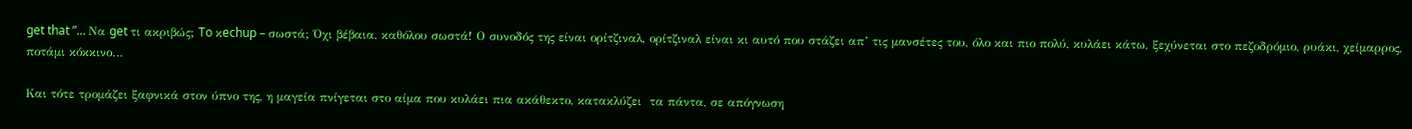get that ”… Να get τι ακριβώς; To κechup – σωστά; Όχι βέβαια, καθόλου σωστά! Ο συνοδός της είναι ορίτζιναλ, ορίτζιναλ είναι κι αυτό που στάζει απ’ τις μανσέτες του, όλο και πιο πολύ, κυλάει κάτω, ξεχύνεται στο πεζοδρόμιο, ρυάκι, χείμαρρος, ποτάμι κόκκινο…

Και τότε τρομάζει ξαφνικά στον ύπνο της, η μαγεία πνίγεται στο αίμα που κυλάει πια ακάθεκτο, κατακλύζει  τα πάντα, σε απόγνωση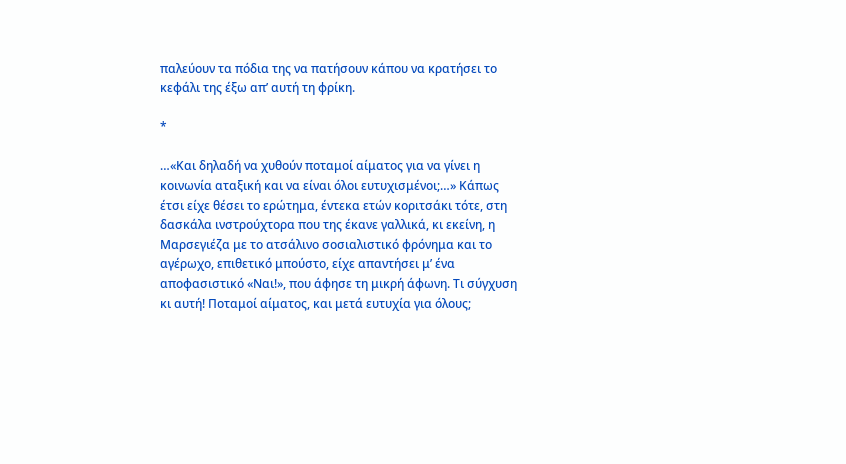παλεύουν τα πόδια της να πατήσουν κάπου να κρατήσει το κεφάλι της έξω απ’ αυτή τη φρίκη.

*

…«Και δηλαδή να χυθούν ποταμοί αίματος για να γίνει η κοινωνία αταξική και να είναι όλοι ευτυχισμένοι;…» Κάπως έτσι είχε θέσει το ερώτημα, έντεκα ετών κοριτσάκι τότε, στη δασκάλα ινστρούχτορα που της έκανε γαλλικά, κι εκείνη, η Μαρσεγιέζα με το ατσάλινο σοσιαλιστικό φρόνημα και το αγέρωχο, επιθετικό μπούστο, είχε απαντήσει μ’ ένα αποφασιστικό «Ναι!», που άφησε τη μικρή άφωνη. Τι σύγχυση κι αυτή! Ποταμοί αίματος, και μετά ευτυχία για όλους;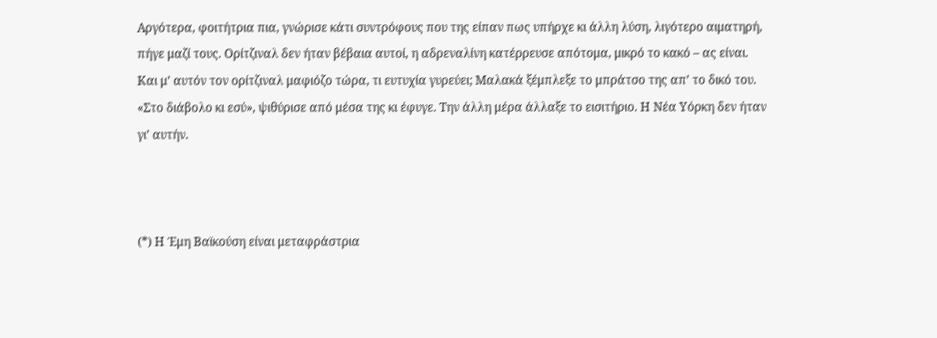Αργότερα, φοιτήτρια πια, γνώρισε κάτι συντρόφους που της είπαν πως υπήρχε κι άλλη λύση, λιγότερο αιματηρή, πήγε μαζί τους. Ορίτζιναλ δεν ήταν βέβαια αυτοί, η αδρεναλίνη κατέρρευσε απότομα, μικρό το κακό – ας είναι. Και μ’ αυτόν τον ορίτζιναλ μαφιόζο τώρα, τι ευτυχία γυρεύει; Μαλακά ξέμπλεξε το μπράτσο της απ’ το δικό του. «Στο διάβολο κι εσύ», ψιθύρισε από μέσα της κι έφυγε. Την άλλη μέρα άλλαξε το εισιτήριο. Η Νέα Υόρκη δεν ήταν γι’ αυτήν.



(*) Η Έμη Βαϊκούση είναι μεταφράστρια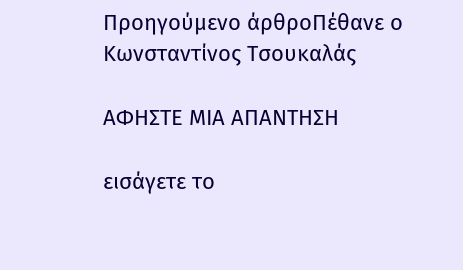Προηγούμενο άρθροΠέθανε ο Κωνσταντίνος Τσουκαλάς

ΑΦΗΣΤΕ ΜΙΑ ΑΠΑΝΤΗΣΗ

εισάγετε το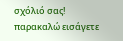σχόλιό σας!
παρακαλώ εισάγετε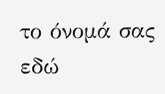το όνομά σας εδώ